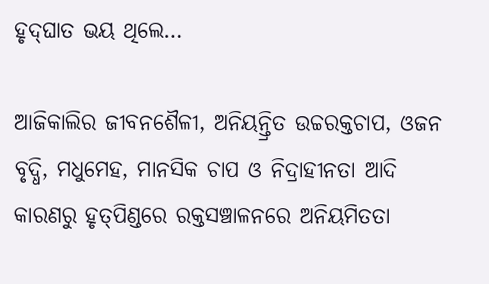ହୃଦ୍‌ଘାତ ଭୟ ଥିଲେ…

ଆଜିକାଲିର ଜୀବନଶୈଳୀ, ଅନିୟନ୍ତ୍ରିତ ଉଚ୍ଚରକ୍ତଚାପ, ଓଜନ ବୃଦ୍ଧି, ମଧୁମେହ, ମାନସିକ ଚାପ ଓ ନିଦ୍ରାହୀନତା ଆଦି କାରଣରୁ ହୃତ୍‌ପିଣ୍ଡରେ ରକ୍ତସଞ୍ଚାଳନରେ ଅନିୟମିତତା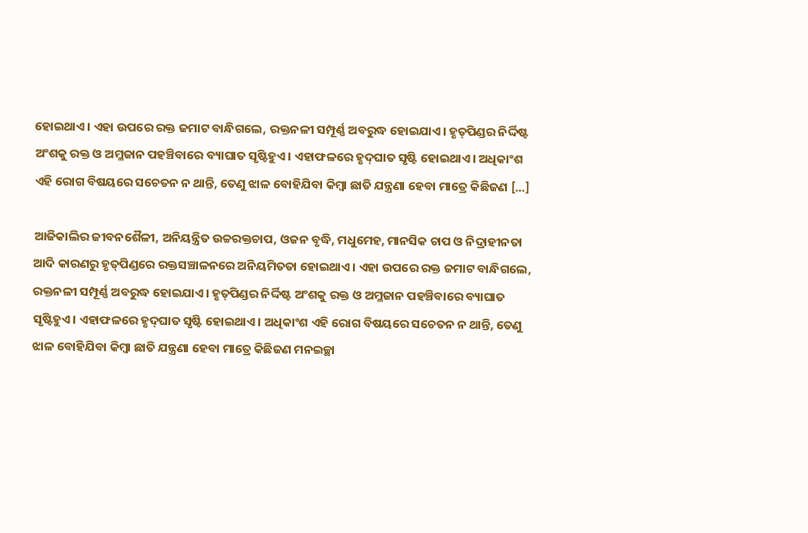ହୋଇଥାଏ। ଏହା ଉପରେ ରକ୍ତ ଜମାଟ ବାନ୍ଧିଗଲେ, ରକ୍ତନଳୀ ସମ୍ପୂର୍ଣ୍ଣ ଅବରୁଦ୍ଧ ହୋଇଯାଏ। ହୃତ୍‌ପିଣ୍ଡର ନିର୍ଦ୍ଦିଷ୍ଟ ଅଂଶକୁ ରକ୍ତ ଓ ଅମ୍ଳଜାନ ପହଞ୍ଚିବାରେ ବ୍ୟାଘାତ ସୃଷ୍ଟିହୁଏ। ଏହାଫଳରେ ହୃଦ୍‌ଘାତ ସୃଷ୍ଟି ହୋଇଥାଏ। ଅଧିକାଂଶ ଏହି ରୋଗ ବିଷୟରେ ସଚେତନ ନ ଥାନ୍ତି, ତେଣୁ ଝାଳ ବୋହିଯିବା କିମ୍ବା ଛାତି ଯନ୍ତ୍ରଣା ହେବା ମାତ୍ରେ କିଛିଜଣ […]

ଆଜିକାଲିର ଜୀବନଶୈଳୀ, ଅନିୟନ୍ତ୍ରିତ ଉଚ୍ଚରକ୍ତଚାପ, ଓଜନ ବୃଦ୍ଧି, ମଧୁମେହ, ମାନସିକ ଚାପ ଓ ନିଦ୍ରାହୀନତା ଆଦି କାରଣରୁ ହୃତ୍‌ପିଣ୍ଡରେ ରକ୍ତସଞ୍ଚାଳନରେ ଅନିୟମିତତା ହୋଇଥାଏ। ଏହା ଉପରେ ରକ୍ତ ଜମାଟ ବାନ୍ଧିଗଲେ, ରକ୍ତନଳୀ ସମ୍ପୂର୍ଣ୍ଣ ଅବରୁଦ୍ଧ ହୋଇଯାଏ। ହୃତ୍‌ପିଣ୍ଡର ନିର୍ଦ୍ଦିଷ୍ଟ ଅଂଶକୁ ରକ୍ତ ଓ ଅମ୍ଳଜାନ ପହଞ୍ଚିବାରେ ବ୍ୟାଘାତ ସୃଷ୍ଟିହୁଏ। ଏହାଫଳରେ ହୃଦ୍‌ଘାତ ସୃଷ୍ଟି ହୋଇଥାଏ। ଅଧିକାଂଶ ଏହି ରୋଗ ବିଷୟରେ ସଚେତନ ନ ଥାନ୍ତି, ତେଣୁ ଝାଳ ବୋହିଯିବା କିମ୍ବା ଛାତି ଯନ୍ତ୍ରଣା ହେବା ମାତ୍ରେ କିଛିଜଣ ମନଇଚ୍ଛା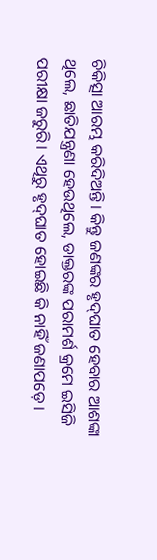ଚିକିତ୍ସା ଆରମ୍ଭ କରିଦିଅନ୍ତି। କିନ୍ତୁ ଜଣଙ୍କର ହୃଦ୍‌ଘାତ ହେବାର ଆଶଙ୍କା ଥିଲେ, ଛାତିଯନ୍ତ୍ରଣା ହେଉଥିଲେ, ଡାକ୍ତରଙ୍କ ପରାମର୍ଶ କ୍ରମେ ଇସିଜି ପରୀକ୍ଷା ଜରୁରି। ଏଥିରୁ ହୃଦ୍‌ଘାତ ହୋଇଛି କି ନାହିଁ ଜଣାପଡ଼େ।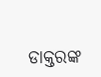ଡାକ୍ତରଙ୍କ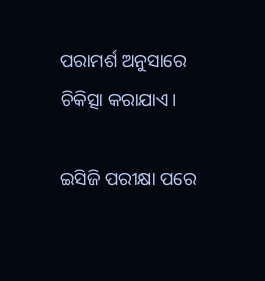ପରାମର୍ଶ ଅନୁସାରେ ଚିକିତ୍ସା କରାଯାଏ।

ଇସିଜି ପରୀକ୍ଷା ପରେ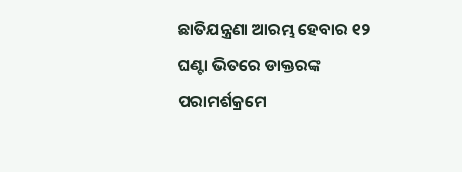ଛାତିଯନ୍ତ୍ରଣା ଆରମ୍ଭ ହେବାର ୧୨ ଘଣ୍ଟା ଭିତରେ ଡାକ୍ତରଙ୍କ ପରାମର୍ଶକ୍ରମେ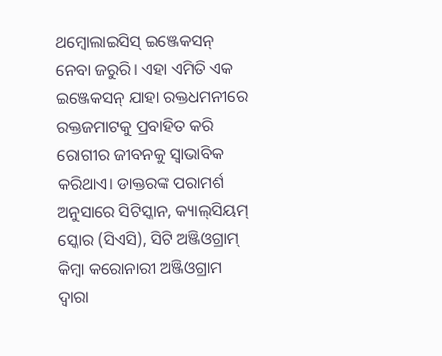ଥମ୍ବୋଲାଇସିସ୍‌ ଇଞ୍ଜେକସନ୍‌ ନେବା ଜରୁରି। ଏହା ଏମିତି ଏକ ଇଞ୍ଜେକସନ୍‌ ଯାହା ରକ୍ତଧମନୀରେ ରକ୍ତଜମାଟକୁ ପ୍ରବାହିତ କରି ରୋଗୀର ଜୀବନକୁ ସ୍ବାଭାବିକ କରିଥାଏ। ଡାକ୍ତରଙ୍କ ପରାମର୍ଶ ଅନୁସାରେ ସିଟିସ୍କାନ, କ୍ୟାଲ୍‌ସିୟମ୍ ସ୍କୋର (ସିଏସି), ସିଟି ଅଞ୍ଜିଓଗ୍ରାମ୍ କିମ୍ବା କରୋନାରୀ ଅଞ୍ଜିଓଗ୍ରାମ ଦ୍ବାରା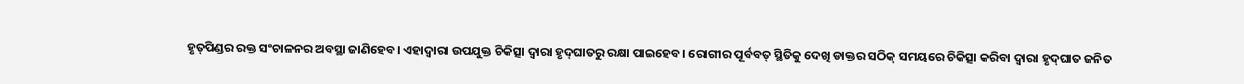ହୃତ୍‌ପିଣ୍ଡର ରକ୍ତ ସଂଚାଳନର ଅବସ୍ଥା ଜାଣିହେବ। ଏହାଦ୍ବାରା ଉପଯୁକ୍ତ ଚିକିତ୍ସା ଦ୍ବାରା ହୃଦ୍‌ଘାତରୁ ରକ୍ଷା ପାଇହେବ। ରୋଗୀର ପୂର୍ବବତ୍‌ ସ୍ଥିତିକୁ ଦେଖି ଡାକ୍ତର ସଠିକ୍‌ ସମୟରେ ଚିକିତ୍ସା କରିବା ଦ୍ବାରା ହୃଦ୍‌ଘାତ ଜନିତ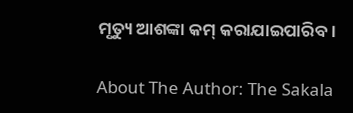ମୃତ୍ୟୁ ଆଶଙ୍କା କମ୍‌ କରାଯାଇପାରିବ।

About The Author: The Sakala